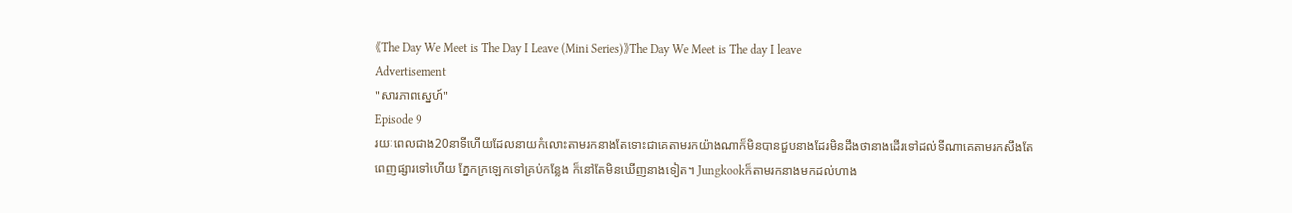《The Day We Meet is The Day I Leave (Mini Series)》The Day We Meet is The day I leave
Advertisement
"សារភាពស្នេហ៍"
Episode 9
រយៈពេលជាង20នាទីហើយដែលនាយកំលោះតាមរកនាងតែទោះជាគេតាមរកយ៉ាងណាក៏មិនបានជួបនាងដែរមិនដឹងថានាងដើរទៅដល់ទីណាគេតាមរកសឹងតែពេញផ្សារទៅហើយ ភ្នែកក្រឡេកទៅគ្រប់កន្លែង ក៏នៅតែមិនឃើញនាងទៀត។ Jungkookក៏តាមរកនាងមកដល់ហាង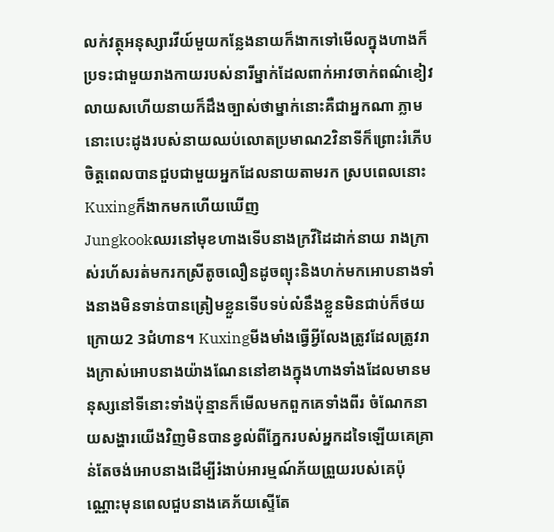លក់វត្ថុអនុស្សារវីយ៍មួយកន្លែងនាយក៏ងាកទៅមើលក្នុងហាងក៏ប្រទះជាមួយរាងកាយរបស់នារីម្នាក់ដែលពាក់អាវចាក់ពណ៌ខៀវលាយសហើយនាយក៏ដឹងច្បាស់ថាម្នាក់នោះគឺជាអ្នកណា ភ្លាមនោះបេះដូងរបស់នាយឈប់លោតប្រមាណ2វិនាទីក៏ព្រោះរំភើបចិត្តពេលបានជួបជាមួយអ្នកដែលនាយតាមរក ស្របពេលនោះKuxingក៏ងាកមកហើយឃើញ
Jungkookឈរនៅមុខហាងទើបនាងក្រវីដៃដាក់នាយ រាងក្រាស់រហ័សរត់មករកស្រីតូចលឿនដូចព្យុះនិងហក់មកអោបនាងទាំងនាងមិនទាន់បានត្រៀមខ្លួនទើបទប់លំនឹងខ្លួនមិនជាប់ក៏ថយក្រោយ2 3ជំហាន។ Kuxingមីងមាំងធ្វើអ្វីលែងត្រូវដែលត្រូវរាងក្រាស់អោបនាងយ៉ាងណែននៅខាងក្នុងហាងទាំងដែលមានមនុស្សនៅទីនោះទាំងប៉ុន្មានក៏មើលមកពួកគេទាំងពីរ ចំណែកនាយសង្ហារយើងវិញមិនបានខ្វល់ពីភ្នែករបស់អ្នកដទៃឡើយគេគ្រាន់តែចង់អោបនាងដើម្បីរំងាប់អារម្មណ៍ភ័យព្រួយរបស់គេប៉ុណ្ណោះមុនពេលជួបនាងគេភ័យស្ទើតែ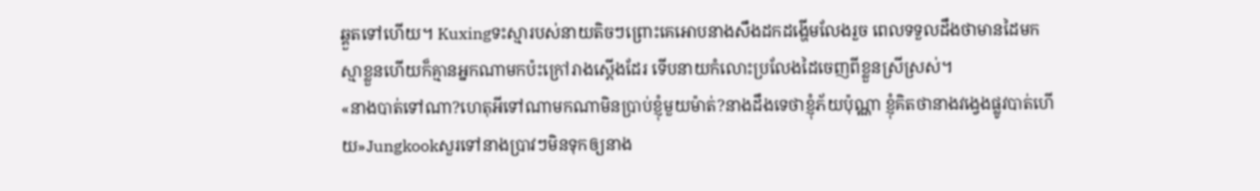ឆ្គួតទៅហើយ។ Kuxingទះស្មារបស់នាយតិចៗព្រោះគេអោបនាងសឹងដកដង្ហើមលែងរួច ពេលទទួលដឹងថាមានដៃមកស្មាខ្លួនហើយក៏គ្មានអ្នកណាមកប៉ះក្រៅរាងស្តើងដែរ ទើបនាយកំលោះប្រលែងដៃចេញពីខ្លួនស្រីស្រស់។
«នាងបាត់ទៅណា?ហេតុអីទៅណាមកណាមិនប្រាប់ខ្ញុំមួយម៉ាត់?នាងដឹងទេថាខ្ញុំភ័យប៉ុណ្ណា ខ្ញុំគិតថានាងវង្វេងផ្លូវបាត់ហើយ»Jungkookសួរទៅនាងប្រាវៗមិនទុកឲ្យនាង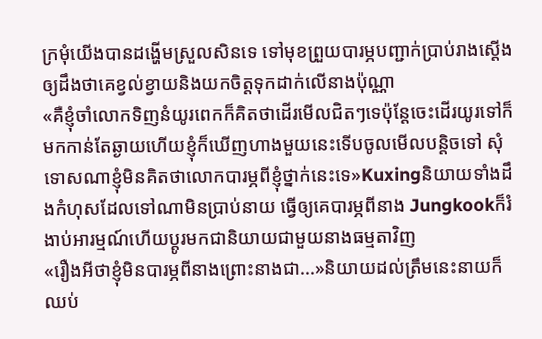ក្រមុំយើងបានដង្ហើមស្រួលសិនទេ ទៅមុខព្រួយបារម្ភបញ្ជាក់ប្រាប់រាងស្តើងឲ្យដឹងថាគេខ្វល់ខ្វាយនិងយកចិត្តទុកដាក់លើនាងប៉ុណ្ណា
«គឺខ្ញុំចាំលោកទិញនំយូរពេកក៏គិតថាដើរមើលជិតៗទេប៉ុន្តែចេះដើរយូរទៅក៏មកកាន់តែឆ្ងាយហើយខ្ញុំក៏ឃើញហាងមួយនេះទើបចូលមើលបន្តិចទៅ សុំទោសណាខ្ញុំមិនគិតថាលោកបារម្ភពីខ្ញុំថ្នាក់នេះទេ»Kuxingនិយាយទាំងដឹងកំហុសដែលទៅណាមិនប្រាប់នាយ ធ្វើឲ្យគេបារម្ភពីនាង Jungkookក៏រំងាប់អារម្មណ៍ហើយប្តូរមកជានិយាយជាមួយនាងធម្មតាវិញ
«រឿងអីថាខ្ញុំមិនបារម្ភពីនាងព្រោះនាងជា...»និយាយដល់ត្រឹមនេះនាយក៏ឈប់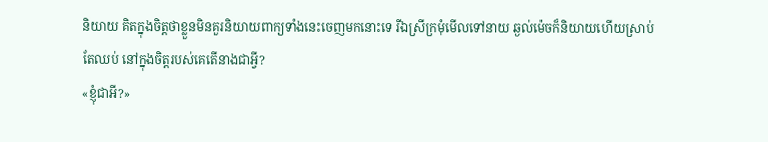និយាយ គិតក្នុងចិត្តថាខ្លួនមិនគួរនិយាយពាក្យទាំងនេះចេញមកនោះទេ រីឯស្រីក្រមុំមើលទៅនាយ ឆ្ងល់ម៉េចក៏និយាយហើយស្រាប់តែឈប់ នៅក្នុងចិត្តរបស់គេតើនាងជាអ្វី?
«ខ្ញុំជាអី?»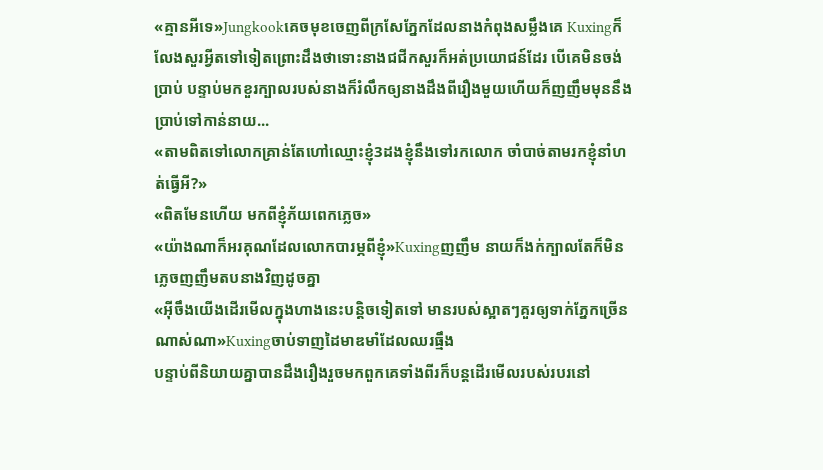«គ្មានអីទេ»Jungkookគេចមុខចេញពីក្រសែភ្នែកដែលនាងកំពុងសម្លឹងគេ Kuxingក៏លែងសួរអ្វីតទៅទៀតព្រោះដឹងថាទោះនាងជជីកសួរក៏អត់ប្រយោជន៍ដែរ បើគេមិនចង់ប្រាប់ បន្ទាប់មកខួរក្បាលរបស់នាងក៏រំលឹកឲ្យនាងដឹងពីរឿងមួយហើយក៏ញញឹមមុននឹងប្រាប់ទៅកាន់នាយ...
«តាមពិតទៅលោកគ្រាន់តែហៅឈ្មោះខ្ញុំ3ដងខ្ញុំនឹងទៅរកលោក ចាំបាច់តាមរកខ្ញុំនាំហត់ធ្វើអី?»
«ពិតមែនហើយ មកពីខ្ញុំភ័យពេកភ្លេច»
«យ៉ាងណាក៏អរគុណដែលលោកបារម្ភពីខ្ញុំ»Kuxingញញឹម នាយក៏ងក់ក្បាលតែក៏មិនភ្លេចញញឹមតបនាងវិញដូចគ្នា
«អ៊ីចឹងយើងដើរមើលក្នុងហាងនេះបន្តិចទៀតទៅ មានរបស់ស្អាតៗគួរឲ្យទាក់ភ្នែកច្រើនណាស់ណា»Kuxingចាប់ទាញដៃមាឌមាំដែលឈរធ្មឹង
បន្ទាប់ពីនិយាយគ្នាបានដឹងរឿងរួចមកពួកគេទាំងពីរក៏បន្តដើរមើលរបស់របរនៅ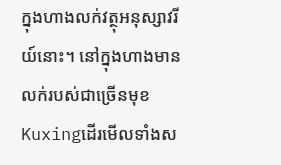ក្នុងហាងលក់វត្ថុអនុស្សាវរីយ៍នោះ។ នៅក្នុងហាងមានលក់របស់ជាច្រើនមុខ Kuxingដើរមើលទាំងស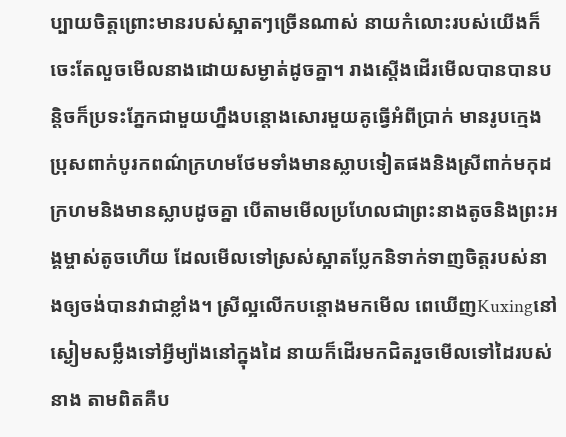ប្បាយចិត្តព្រោះមានរបស់ស្អាតៗច្រើនណាស់ នាយកំលោះរបស់យើងក៏ចេះតែលួចមើលនាងដោយសម្ងាត់ដូចគ្នា។ រាងស្តើងដើរមើលបានបានបន្តិចក៏ប្រទះភ្នែកជាមួយហ្នឹងបន្តោងសោរមួយគូធ្វើអំពីប្រាក់ មានរូបក្មេងប្រុសពាក់បូរកពណ៌ក្រហមថែមទាំងមានស្លាបទៀតផងនិងស្រីពាក់មកុដក្រហមនិងមានស្លាបដូចគ្នា បើតាមមើលប្រហែលជាព្រះនាងតូចនិងព្រះអង្គម្ចាស់តូចហើយ ដែលមើលទៅស្រស់ស្អាតប្លែកនិទាក់ទាញចិត្តរបស់នាងឲ្យចង់បានវាជាខ្លាំង។ ស្រីល្អលើកបន្តោងមកមើល ពេឃើញKuxingនៅស្ងៀមសម្លឹងទៅអ្វីម្យ៉ាងនៅក្នុងដៃ នាយក៏ដើរមកជិតរួចមើលទៅដៃរបស់នាង តាមពិតគឺប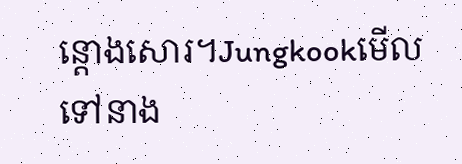ន្តោងសោរ។Jungkookមើលទៅនាង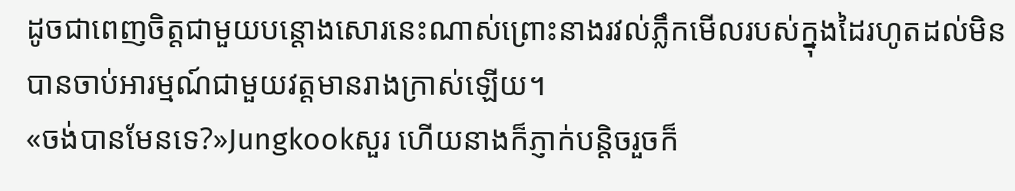ដូចជាពេញចិត្តជាមួយបន្តោងសោរនេះណាស់ព្រោះនាងរវល់ភ្លឹកមើលរបស់ក្នុងដៃរហូតដល់មិនបានចាប់អារម្មណ៍ជាមួយវត្តមានរាងក្រាស់ឡើយ។
«ចង់បានមែនទេ?»Jungkookសួរ ហើយនាងក៏ភ្ញាក់បន្តិចរួចក៏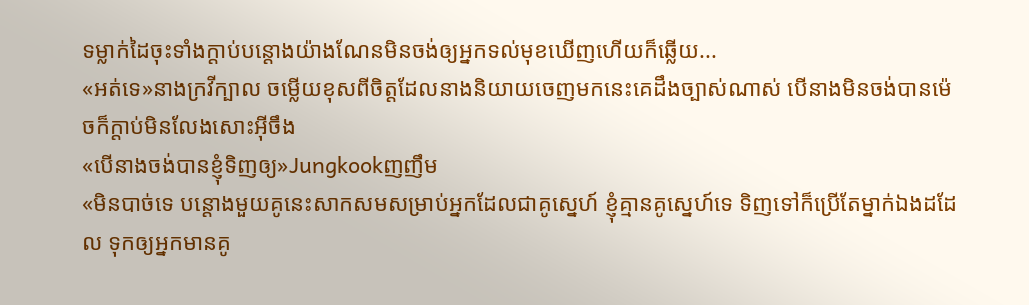ទម្លាក់ដៃចុះទាំងក្តាប់បន្តោងយ៉ាងណែនមិនចង់ឲ្យអ្នកទល់មុខឃើញហើយក៏ឆ្លើយ...
«អត់ទេ»នាងក្រវីក្បាល ចម្លើយខុសពីចិត្តដែលនាងនិយាយចេញមកនេះគេដឹងច្បាស់ណាស់ បើនាងមិនចង់បានម៉េចក៏ក្តាប់មិនលែងសោះអ៊ីចឹង
«បើនាងចង់បានខ្ញុំទិញឲ្យ»Jungkookញញឹម
«មិនបាច់ទេ បន្តោងមួយគូនេះសាកសមសម្រាប់អ្នកដែលជាគូស្នេហ៍ ខ្ញុំគ្មានគូស្នេហ៍ទេ ទិញទៅក៏ប្រើតែម្នាក់ឯងដដែល ទុកឲ្យអ្នកមានគូ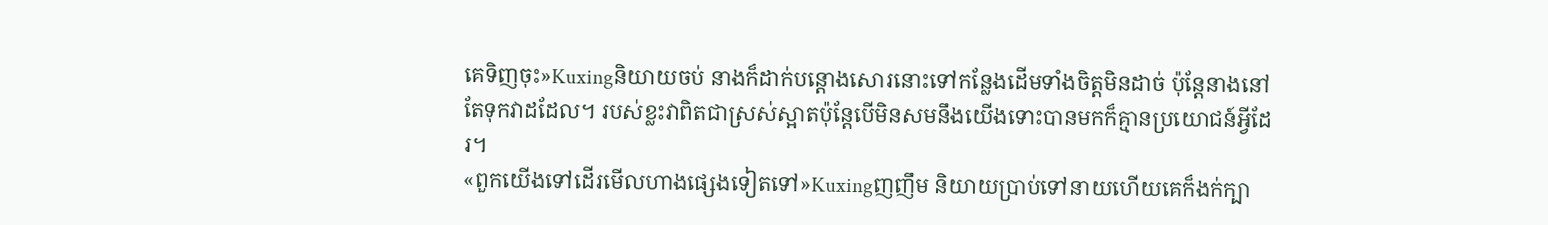គេទិញចុះ»Kuxingនិយាយចប់ នាងក៏ដាក់បន្តោងសោរនោះទៅកន្លែងដើមទាំងចិត្តមិនដាច់ ប៉ុន្តែនាងនៅតែទុកវាដដែល។ របស់ខ្លះវាពិតជាស្រស់ស្អាតប៉ុន្តែបើមិនសមនឹងយើងទោះបានមកក៏គ្មានប្រយោជន៍អ្វីដែរ។
«ពួកយើងទៅដើរមើលហាងផ្សេងទៀតទៅ»Kuxingញញឹម និយាយប្រាប់ទៅនាយហើយគេក៏ងក់ក្បា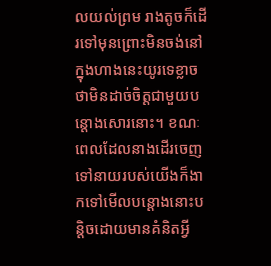លយល់ព្រម រាងតូចក៏ដើរទៅមុនព្រោះមិនចង់នៅក្នុងហាងនេះយូរទេខ្លាចថាមិនដាច់ចិត្តជាមួយបន្តោងសោរនោះ។ ខណៈពេលដែលនាងដើរចេញទៅនាយរបស់យើងក៏ងាកទៅមើលបន្តោងនោះបន្តិចដោយមានគំនិតអ្វី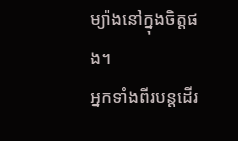ម្យ៉ាងនៅក្នុងចិត្តផង។
អ្នកទាំងពីរបន្តដើរ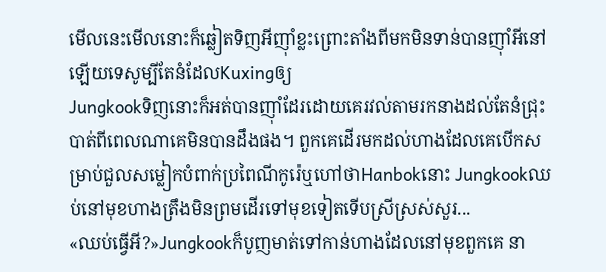មើលនេះមើលនោះក៏ឆ្លៀតទិញអីញ៉ាំខ្លះព្រោះតាំងពីមកមិនទាន់បានញ៉ាំអីនៅឡើយទេសូម្បីតែនំដែលKuxingឲ្យ
Jungkookទិញនោះក៏អត់បានញ៉ាំដែរដោយគេរវល់តាមរកនាងដល់តែនំជ្រុះបាត់ពីពេលណាគេមិនបានដឹងផង។ ពួកគេដើរមកដល់ហាងដែលគេបើកសម្រាប់ជួលសម្លៀកបំពាក់ប្រពៃណីកូរ៉េឬហៅថាHanbokនោះ Jungkookឈប់នៅមុខហាងត្រឹងមិនព្រមដើរទៅមុខទៀតទើបស្រីស្រស់សួរ...
«ឈប់ធ្វើអី?»Jungkookក៏បូញមាត់ទៅកាន់ហាងដែលនៅមុខពួកគេ នា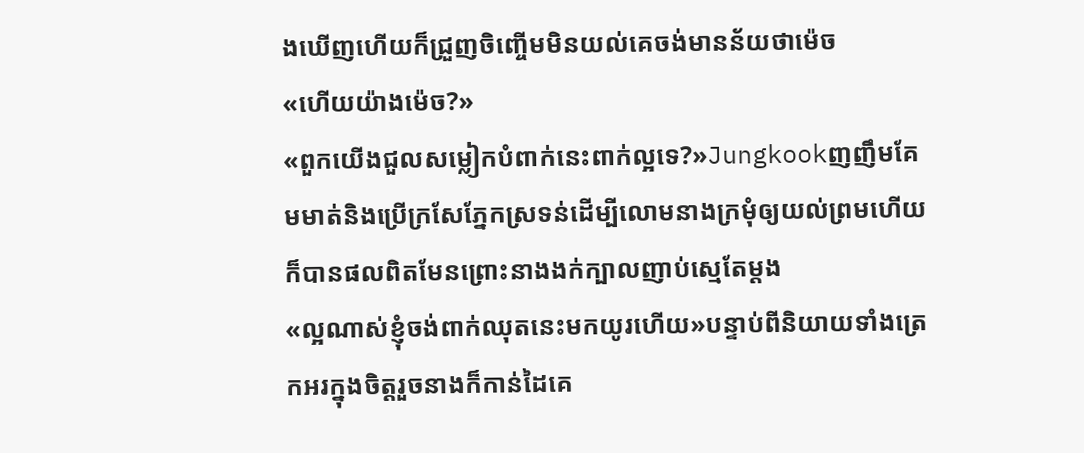ងឃើញហើយក៏ជ្រួញចិញ្ចើមមិនយល់គេចង់មានន័យថាម៉េច
«ហើយយ៉ាងម៉េច?»
«ពួកយើងជួលសម្លៀកបំពាក់នេះពាក់ល្អទេ?»Jungkookញញឹមគែមមាត់និងប្រើក្រសែភ្នែកស្រទន់ដើម្បីលោមនាងក្រមុំឲ្យយល់ព្រមហើយក៏បានផលពិតមែនព្រោះនាងងក់ក្បាលញាប់ស្មេតែម្តង
«ល្អណាស់ខ្ញុំចង់ពាក់ឈុតនេះមកយូរហើយ»បន្ទាប់ពីនិយាយទាំងត្រេកអរក្នុងចិត្តរួចនាងក៏កាន់ដៃគេ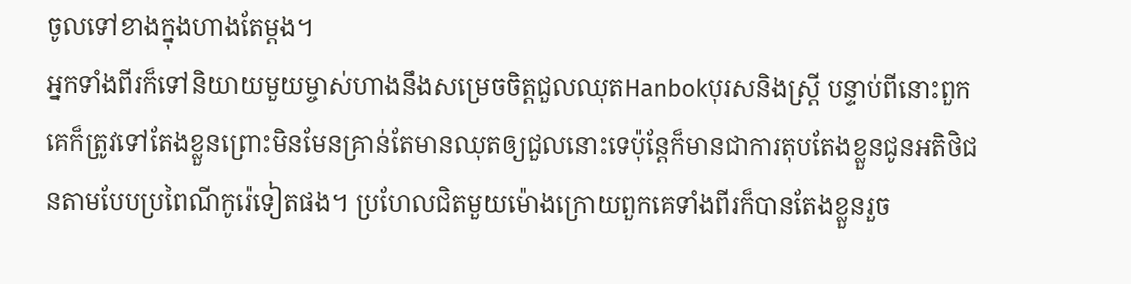ចូលទៅខាងក្នុងហាងតែម្តង។
អ្នកទាំងពីរក៏ទៅនិយាយមួយម្ចាស់ហាងនឹងសម្រេចចិត្តជួលឈុតHanbokបុរសនិងស្រ្តី បន្ទាប់ពីនោះពួកគេក៏ត្រូវទៅតែងខ្លួនព្រោះមិនមែនគ្រាន់តែមានឈុតឲ្យជួលនោះទេប៉ុន្តែក៏មានជាការតុបតែងខ្លួនជូនអតិថិជនតាមបែបប្រពៃណីកូរ៉េទៀតផង។ ប្រហែលជិតមួយម៉ោងក្រោយពួកគេទាំងពីរក៏បានតែងខ្លួនរួច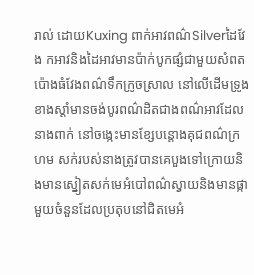រាល់ ដោយKuxing ពាក់អាវពណ៌Silverដៃវែង កអាវនិងដៃអាវមានប៉ាក់បូកផ្សំជាមួយសំពតប៉ោងធំវែងពណ៌ទឹកក្រូចស្រាល នៅលើដើមទ្រូងខាងស្តាំមានចង់បូរពណ៌ដិតជាងពណ៌អាវដែលនាងពាក់ នៅចង្កេះមានខ្សែបន្តោងគុជពណ៌ក្រហម សក់របស់នាងត្រូវបានគេបួងទៅក្រោយនិងមានស្នៀតសក់មេអំបៅពណ៌ស្វាយនិងមានផ្កាមួយចំនួនដែលប្រតុបនៅជិតមេអំ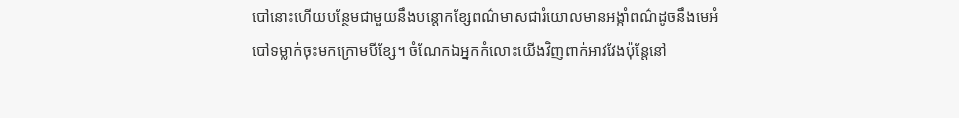បៅនោះហើយបន្ថែមជាមួយនឹងបន្តោកខ្សែពណ៌មាសជារំយោលមានអង្កាំពណ៌ដូចនឹងមេអំបៅទម្លាក់ចុះមកក្រោមបីខ្សែ។ ចំណែកឯអ្នកកំលោះយើងវិញពាក់អាវវែងប៉ុន្តែនៅ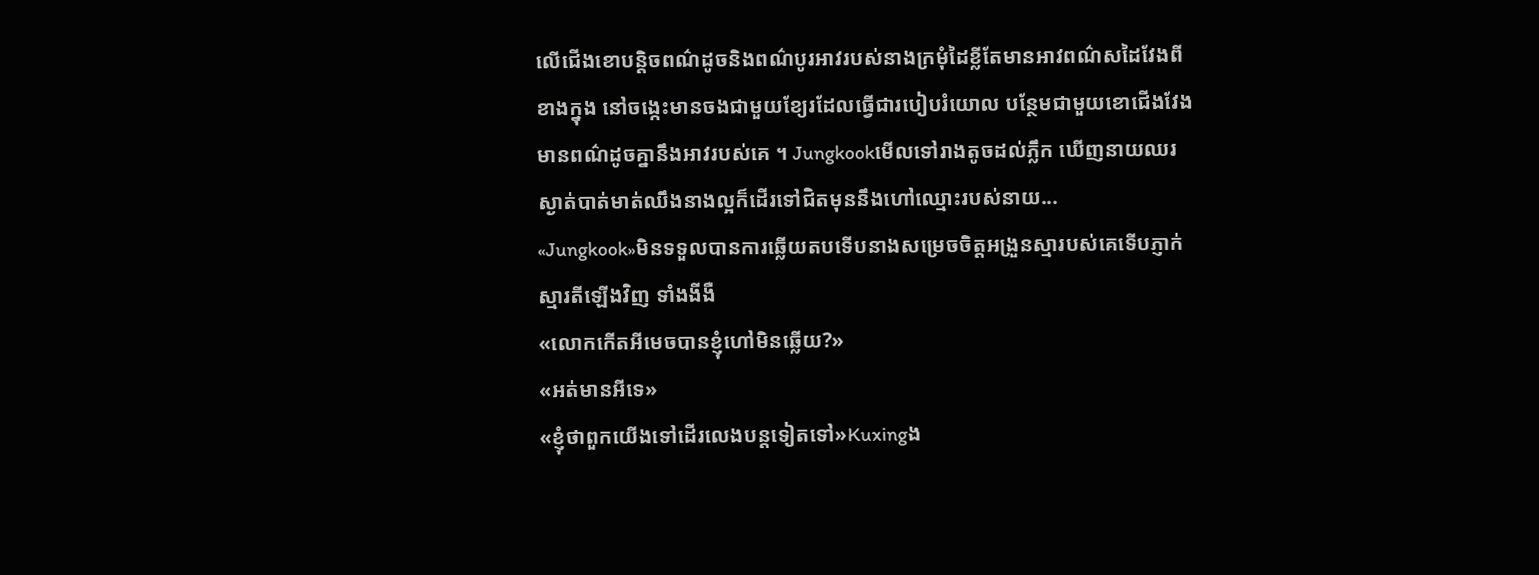លើជើងខោបន្តិចពណ៌ដូចនិងពណ៌បូរអាវរបស់នាងក្រមុំដៃខ្លីតែមានអាវពណ៌សដៃវែងពីខាងក្នុង នៅចង្កេះមានចងជាមួយខ្យែរដែលធ្វើជារបៀបរំយោល បន្ថែមជាមួយខោជើងវែងមានពណ៌ដូចគ្នានឹងអាវរបស់គេ ។ Jungkookមើលទៅរាងតូចដល់ភ្លឹក ឃើញនាយឈរស្ងាត់បាត់មាត់ឈឹងនាងល្អក៏ដើរទៅជិតមុននឹងហៅឈ្មោះរបស់នាយ...
«Jungkook»មិនទទួលបានការឆ្លើយតបទើបនាងសម្រេចចិត្តអង្រួនស្មារបស់គេទើបភ្ញាក់ស្មារតីឡើងវិញ ទាំងងីងឺ
«លោកកើតអីមេចបានខ្ញុំហៅមិនឆ្លើយ?»
«អត់មានអីទេ»
«ខ្ញុំថាពួកយើងទៅដើរលេងបន្តទៀតទៅ»Kuxingង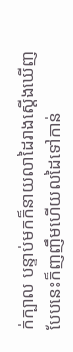ក់ក្បាល បន្ទាប់មកក៏នាយលាដៃរាងស្តើងឃើញបែបនេះក៏ញញឹមហើយលដៃទៅកាន់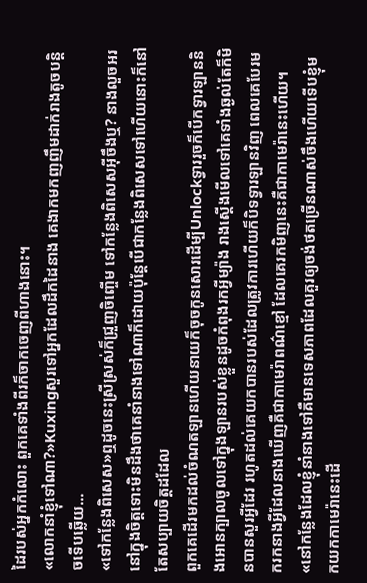ដៃរបស់អ្នកកំលោះ ពួកគេទាំងពីរក៏ចាកចេញពីហាងនោះ។
«លោកនាំខ្ញុំទៅណា?»Kuxingសួរទៅអ្នកដែលដឹកដៃនាង គេងាកមកញញឹមដាក់រាងតូចបន្តិចទើបឆ្លើយ...
«ទៅកន្លែងពិសេស»ឮដូចនេះស្រីស្រស់ក៏ជ្រួញចិញ្ចើម ទៅកន្លែងពិសេសអ៊ីចឹងឬ? នាងលួចអរនៅក្នុងចិត្តទោះមិនដឹងថាគេនាំនាងទៅណាក៏ដោយប៉ុន្តែបើជាកន្លែងពិសេសទៅហើយនោះក៏នៅតែសប្បាយចិត្តដដែល
ពួកគេដើរមកដល់ចំណតឡានហើយនាយក៏ចុចកូនសោរដើម្បីUnlockទ្វាររួចក៏បើកទ្វារឡាននិងអោនក្បាលចូលទៅក្នុងឡានរបស់ខ្លួនដូចកំពុងរកអ្វីម្យ៉ាង រាងស្តើងមើលទៅគេទាំងឆ្ងល់តែក៏មិនបានសួរអ្វីដែរ រហូតដល់គេយកបានរបស់ដែលត្រូវការហើយក៏បិទទ្វារឡានវិញ ពេលគេបែរមករកនាងអ្វីដែលនាងឃើញគឺជាកាមេរ៉ាពណ៌ខ្មៅ ដែលគេរកមិញនេះគឺជាកាមេរ៉ានេះហើយ។
«នៅកន្លែងដែលខ្ញុំនាំនាងទៅគឺមានទេសភាពដែលគួរឲ្យចង់ថតច្រើនណាស់ចឹងហើយទើបខ្ញុំមកយកកាមេរ៉ានេះដើ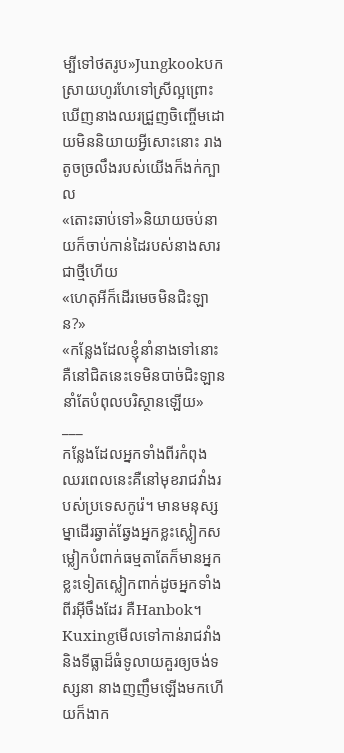ម្បីទៅថតរូប»Jungkookបកស្រាយហូរហែទៅស្រីល្អព្រោះឃើញនាងឈរជ្រួញចិញ្ចើមដោយមិននិយាយអ្វីសោះនោះ រាងតូចច្រលឹងរបស់យើងក៏ងក់ក្បាល
«តោះឆាប់ទៅ»និយាយចប់នាយក៏ចាប់កាន់ដៃរបស់នាងសារជាថ្មីហើយ
«ហេតុអីក៏ដើរមេចមិនជិះឡាន?»
«កន្លែងដែលខ្ញុំនាំនាងទៅនោះគឺនៅជិតនេះទេមិនបាច់ជិះឡាននាំតែបំពុលបរិស្ថានឡើយ»
___
កន្លែងដែលអ្នកទាំងពីរកំពុងឈរពេលនេះគឺនៅមុខរាជវាំងរបស់ប្រទេសកូរ៉េ។ មានមនុស្សម្នាដើរឆ្វាត់ឆ្វែងអ្នកខ្លះស្លៀកសម្លៀកបំពាក់ធម្មតាតែក៏មានអ្នកខ្លះទៀតស្លៀកពាក់ដូចអ្នកទាំងពីរអ៊ីចឹងដែរ គឺHanbok។ Kuxingមើលទៅកាន់រាជវាំងនិងទីធ្លាដ៏ធំទូលាយគួរឲ្យចង់ទស្សនា នាងញញឹមឡើងមកហើយក៏ងាក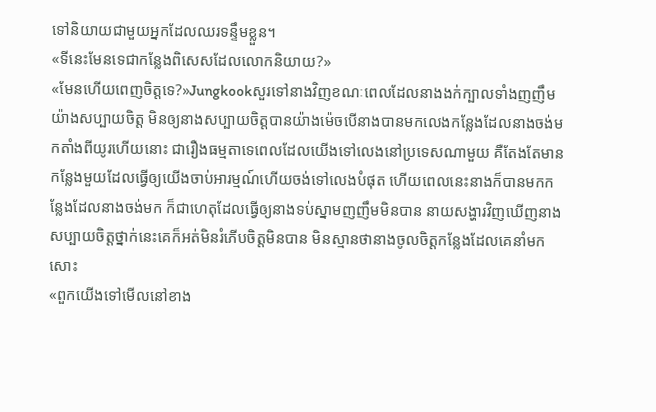ទៅនិយាយជាមួយអ្នកដែលឈរទន្ទឹមខ្លួន។
«ទីនេះមែនទេជាកន្លែងពិសេសដែលលោកនិយាយ?»
«មែនហើយពេញចិត្តទេ?»Jungkookសួរទៅនាងវិញខណៈពេលដែលនាងងក់ក្បាលទាំងញញឹមយ៉ាងសប្បាយចិត្ត មិនឲ្យនាងសប្បាយចិត្តបានយ៉ាងម៉េចបើនាងបានមកលេងកន្លែងដែលនាងចង់មកតាំងពីយូរហើយនោះ ជារឿងធម្មតាទេពេលដែលយើងទៅលេងនៅប្រទេសណាមួយ គឺតែងតែមានកន្លែងមួយដែលធ្វើឲ្យយើងចាប់អារម្មណ៍ហើយចង់ទៅលេងបំផុត ហើយពេលនេះនាងក៏បានមកកន្លែងដែលនាងចង់មក ក៏ជាហេតុដែលធ្វើឲ្យនាងទប់ស្នាមញញឹមមិនបាន នាយសង្ហារវិញឃើញនាងសប្បាយចិត្តថ្នាក់នេះគេក៏អត់មិនរំភើបចិត្តមិនបាន មិនស្មានថានាងចូលចិត្តកន្លែងដែលគេនាំមកសោះ
«ពួកយើងទៅមើលនៅខាង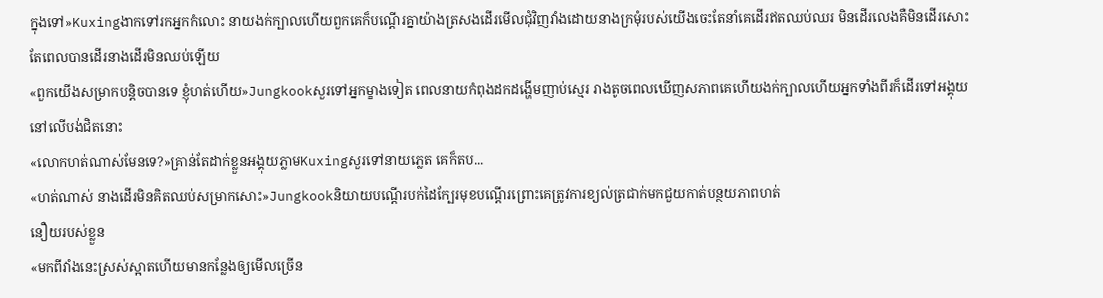ក្នុងទៅ»Kuxingងាកទៅរកអ្នកកំលោះ នាយងក់ក្បាលហើយពួកគេក៏បណ្តើរគ្នាយ៉ាងត្រសងដើរមើលជុំវិញវាំងដោយនាងក្រមុំរបស់យើងចេះតែនាំគេដើរឥតឈប់ឈរ មិនដើរលេងគឺមិនដើរសោះតែពេលបានដើរនាងដើរមិនឈប់ឡើយ
«ពួកយើងសម្រាកបន្តិចបានទេ ខ្ញុំហត់ហើយ»Jungkookសួរទៅអ្នកម្ខាងទៀត ពេលនាយកំពុងដកដង្ហើមញាប់ស្មេរ រាងតូចពេលឃើញសភាពគេហើយងក់ក្បាលហើយអ្នកទាំងពីរក៏ដើរទៅអង្គុយនៅលើបង់ជិតនោះ
«លោកហត់ណាស់មែនទេ?»គ្រាន់តែដាក់ខ្លួនអង្គុយភ្លាមKuxingសួរទៅនាយភ្លេត គេក៏តប...
«ហត់ណាស់ នាងដើរមិនគិតឈប់សម្រាកសោះ»Jungkookនិយាយបណ្តើរបក់ដៃក្បែរមុខបណ្តើរព្រោះគេត្រូវការខ្យល់ត្រជាក់មកជួយកាត់បន្ថយភាពហត់
នឿយរបស់ខ្លួន
«មកពីវាំងនេះស្រស់ស្អាតហើយមានកន្លែងឲ្យមើលច្រើន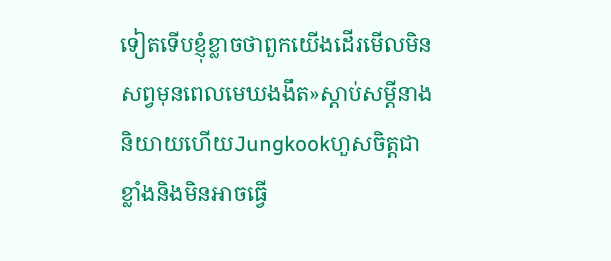ទៀតទើបខ្ញុំខ្លាចថាពួកយើងដើរមើលមិនសព្វមុនពេលមេឃងងឹត»ស្តាប់សម្តីនាងនិយាយហើយJungkookហួសចិត្តជាខ្លាំងនិងមិនអាចធ្វើ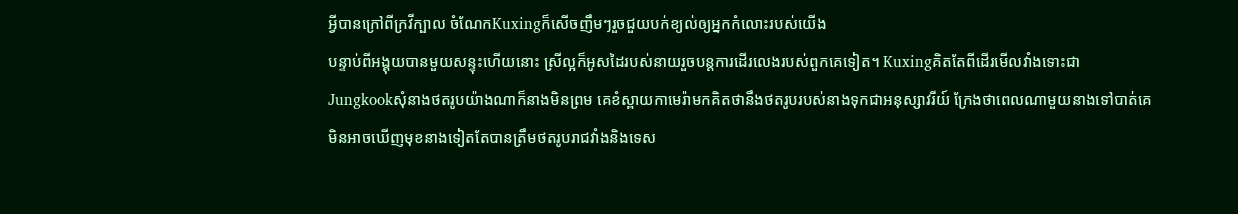អ្វីបានក្រៅពីក្រវីក្បាល ចំណែកKuxingក៏សើចញឹមៗរួចជួយបក់ខ្យល់ឲ្យអ្នកកំលោះរបស់យើង
បន្ទាប់ពីអង្គុយបានមួយសន្ទុះហើយនោះ ស្រីល្អក៏អូសដៃរបស់នាយរួចបន្តការដើរលេងរបស់ពួកគេទៀត។ Kuxingគិតតែពីដើរមើលវាំងទោះជា
Jungkookសុំនាងថតរូបយ៉ាងណាក៏នាងមិនព្រម គេខំស្ពាយកាមេរ៉ាមកគិតថានឹងថតរូបរបស់នាងទុកជាអនុស្សាវរីយ៍ ក្រែងថាពេលណាមួយនាងទៅបាត់គេមិនអាចឃើញមុខនាងទៀតតែបានត្រឹមថតរូបរាជវាំងនិងទេស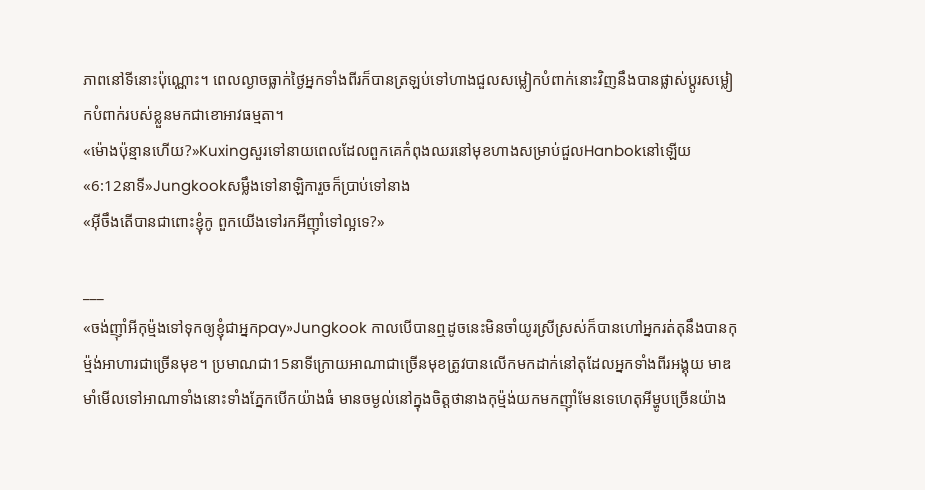ភាពនៅទីនោះប៉ុណ្ណោះ។ ពេលល្ងាចធ្លាក់ថ្ងៃអ្នកទាំងពីរក៏បានត្រឡប់ទៅហាងជួលសម្លៀកបំពាក់នោះវិញនឹងបានផ្លាស់ប្តូរសម្លៀកបំពាក់របស់ខ្លួនមកជាខោអាវធម្មតា។
«ម៉ោងប៉ុន្មានហើយ?»Kuxingសួរទៅនាយពេលដែលពួកគេកំពុងឈរនៅមុខហាងសម្រាប់ជួលHanbokនៅឡើយ
«6:12នាទី»Jungkookសម្លឹងទៅនាឡិការួចក៏ប្រាប់ទៅនាង
«អ៊ីចឹងតើបានជាពោះខ្ញុំកូ ពួកយើងទៅរកអីញ៉ាំទៅល្អទេ?»

___
«ចង់ញ៉ាំអីកុម្ម៉ងទៅទុកឲ្យខ្ញុំជាអ្នកpay»Jungkook កាលបើបានឮដូចនេះមិនចាំយូរស្រីស្រស់ក៏បានហៅអ្នករត់តុនឹងបានកុម្ម៉ង់អាហារជាច្រើនមុខ។ ប្រមាណជា15នាទីក្រោយអាណាជាច្រើនមុខត្រូវបានលើកមកដាក់នៅតុដែលអ្នកទាំងពីរអង្គុយ មាឌមាំមើលទៅអាណាទាំងនោះទាំងភ្នែកបើកយ៉ាងធំ មានចម្ងល់នៅក្នុងចិត្តថានាងកុម៉្មង់យកមកញ៉ាំមែនទេហេតុអីម្ហូបច្រើនយ៉ាង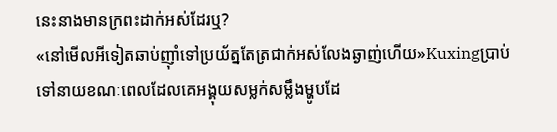នេះនាងមានក្រពះដាក់អស់ដែរឬ?
«នៅមើលអីទៀតឆាប់ញ៉ាំទៅប្រយ័ត្នតែត្រជាក់អស់លែងឆ្ងាញ់ហើយ»Kuxingប្រាប់ទៅនាយខណៈពេលដែលគេអង្គុយសម្លក់សម្លឹងម្ហូបដែ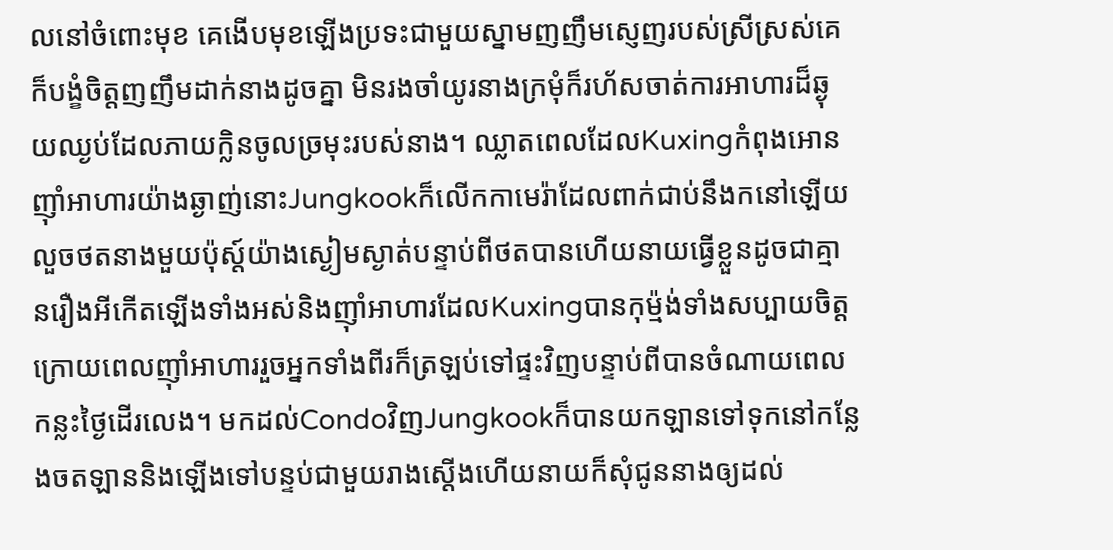លនៅចំពោះមុខ គេងើបមុខឡើងប្រទះជាមួយស្នាមញញឹមស្ញេញរបស់ស្រីស្រស់គេក៏បង្ខំចិត្តញញឹមដាក់នាងដូចគ្នា មិនរងចាំយូរនាងក្រមុំក៏រហ័សចាត់ការអាហារដ៏ឆ្ងុយឈ្ងប់ដែលភាយក្លិនចូលច្រមុះរបស់នាង។ ឈ្លាតពេលដែលKuxingកំពុងអោនញ៉ាំអាហារយ៉ាងឆ្ងាញ់នោះJungkookក៏លើកកាមេរ៉ាដែលពាក់ជាប់នឹងកនៅឡើយលួចថតនាងមួយប៉ុស្ត៍យ៉ាងស្ងៀមស្ងាត់បន្ទាប់ពីថតបានហើយនាយធ្វើខ្លួនដូចជាគ្មានរឿងអីកើតឡើងទាំងអស់និងញ៉ាំអាហារដែលKuxingបានកុម្ម៉ង់ទាំងសប្បាយចិត្ត
ក្រោយពេលញ៉ាំអាហាររួចអ្នកទាំងពីរក៏ត្រឡប់ទៅផ្ទះវិញបន្ទាប់ពីបានចំណាយពេលកន្លះថ្ងៃដើរលេង។ មកដល់CondoវិញJungkookក៏បានយកឡានទៅទុកនៅកន្លែងចតឡាននិងឡើងទៅបន្ទប់ជាមួយរាងស្តើងហើយនាយក៏សុំជូននាងឲ្យដល់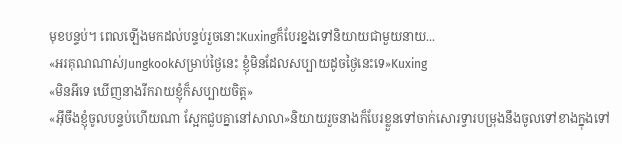មុខបន្ទប់។ ពេលឡើងមកដល់បន្ទប់រួចនោះKuxingក៏បែរខ្នងទៅនិយាយជាមួយនាយ...
«អរគុណណាស់Jungkookសម្រាប់ថ្ងៃនេះ ខ្ញុំមិនដែលសប្បាយដូចថ្ងៃនេះទេ»Kuxing
«មិនអីទេ ឃើញនាងរីករាយខ្ញុំក៏សប្បាយចិត្ត»
«អ៊ីចឹងខ្ញុំចូលបន្ទប់ហើយណា ស្អែកជួបគ្នានៅសាលា»និយាយរួចនាងក៏បែរខ្លួនទៅចាក់សោរទ្វារបម្រុងនឹងចូលទៅខាងក្នុងទៅ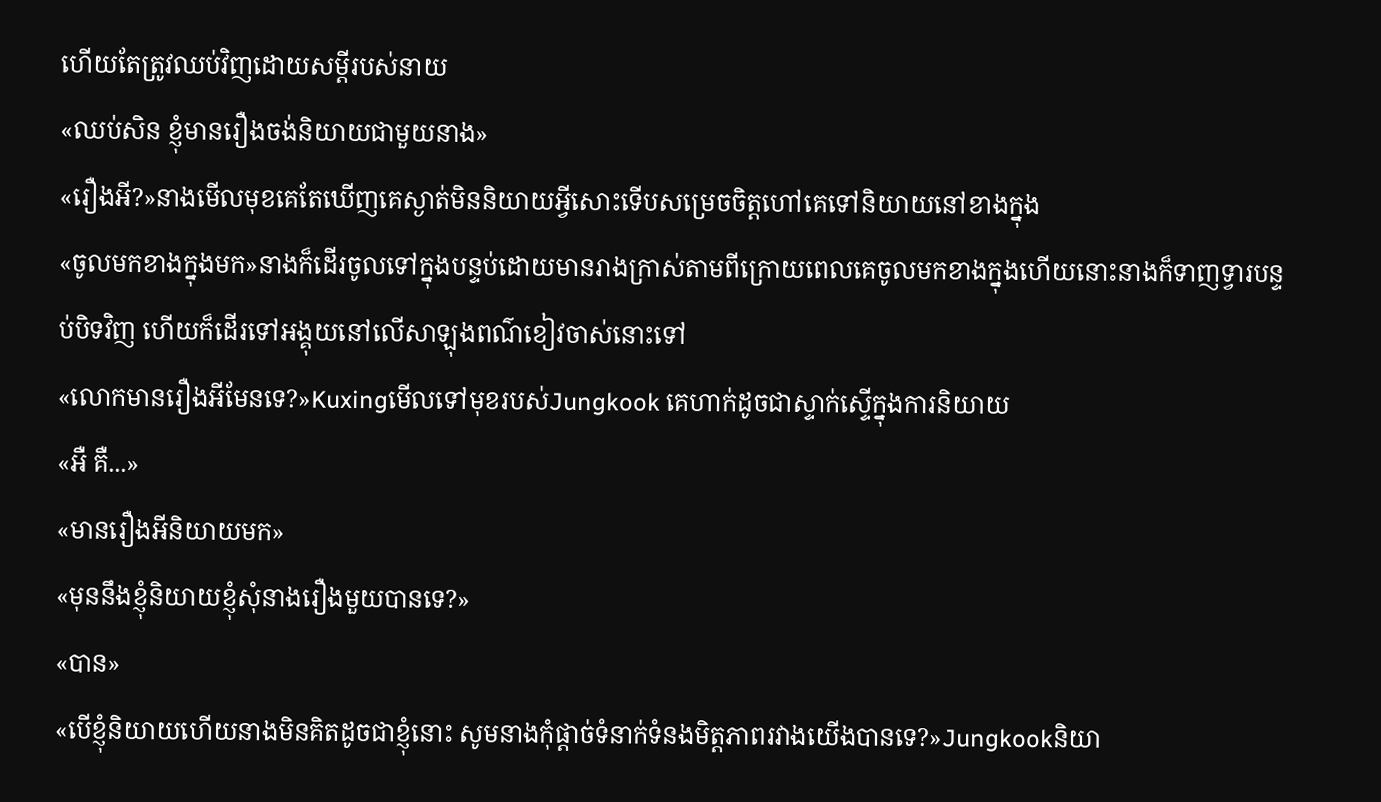ហើយតែត្រូវឈប់វិញដោយសម្តីរបស់នាយ
«ឈប់សិន ខ្ញុំមានរឿងចង់និយាយជាមួយនាង»
«រឿងអី?»នាងមើលមុខគេតែឃើញគេស្ងាត់មិននិយាយអ្វីសោះទើបសម្រេចចិត្តហៅគេទៅនិយាយនៅខាងក្នុង
«ចូលមកខាងក្នុងមក»នាងក៏ដើរចូលទៅក្នុងបន្ទប់ដោយមានរាងក្រាស់តាមពីក្រោយពេលគេចូលមកខាងក្នុងហើយនោះនាងក៏ទាញទ្វារបន្ទប់បិទវិញ ហើយក៏ដើរទៅអង្គុយនៅលើសាឡុងពណ៌ខៀវចាស់នោះទៅ
«លោកមានរឿងអីមែនទេ?»Kuxingមើលទៅមុខរបស់Jungkook គេហាក់ដូចជាស្ទាក់ស្ទើក្នុងការនិយាយ
«អឺ គឺ...»
«មានរឿងអីនិយាយមក»
«មុននឹងខ្ញុំនិយាយខ្ញុំសុំនាងរឿងមួយបានទេ?»
«បាន»
«បើខ្ញុំនិយាយហើយនាងមិនគិតដូចជាខ្ញុំនោះ សូមនាងកុំផ្តាច់ទំនាក់ទំនងមិត្តភាពរវាងយើងបានទេ?»Jungkookនិយា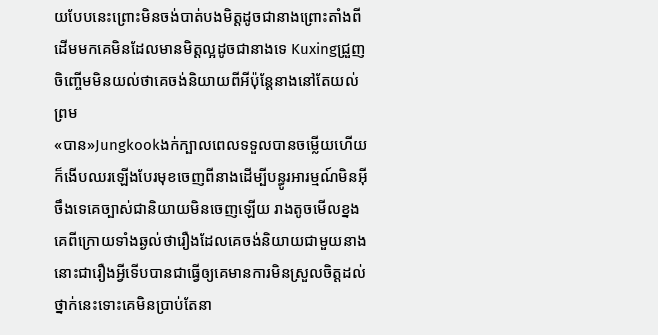យបែបនេះព្រោះមិនចង់បាត់បងមិត្តដូចជានាងព្រោះតាំងពីដើមមកគេមិនដែលមានមិត្តល្អដូចជានាងទេ Kuxingជ្រួញចិញ្ចើមមិនយល់ថាគេចង់និយាយពីអីប៉ុន្តែនាងនៅតែយល់ព្រម
«បាន»Jungkookងក់ក្បាលពេលទទួលបានចម្លើយហើយក៏ងើបឈរឡើងបែរមុខចេញពីនាងដើម្បីបន្ធូរអារម្មណ៍មិនអ៊ីចឹងទេគេច្បាស់ជានិយាយមិនចេញឡើយ រាងតូចមើលខ្នងគេពីក្រោយទាំងឆ្ងល់ថារឿងដែលគេចង់និយាយជាមួយនាងនោះជារឿងអ្វីទើបបានជាធ្វើឲ្យគេមានការមិនស្រួលចិត្តដល់ថ្នាក់នេះទោះគេមិនប្រាប់តែនា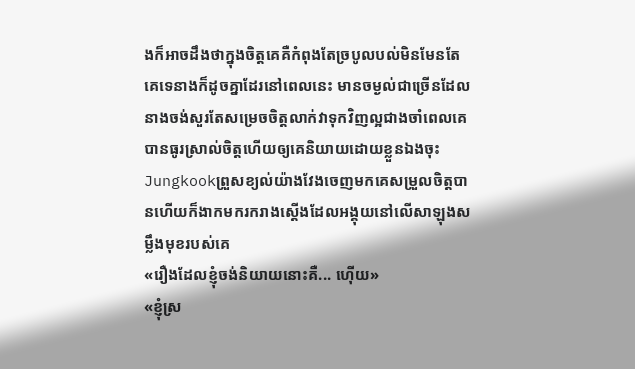ងក៏អាចដឹងថាក្នុងចិត្តគេគឺកំពុងតែច្របូលបល់មិនមែនតែគេទេនាងក៏ដូចគ្នាដែរនៅពេលនេះ មានចម្ងល់ជាច្រើនដែលនាងចង់សួរតែសម្រេចចិត្តលាក់វាទុកវិញល្អជាងចាំពេលគេបានធូរស្រាល់ចិត្តហើយឲ្យគេនិយាយដោយខ្លួនឯងចុះ Jungkookព្រួសខ្យល់យ៉ាងវែងចេញមកគេសម្រួលចិត្តបានហើយក៏ងាកមករករាងស្តើងដែលអង្គុយនៅលើសាឡុងសម្លឹងមុខរបស់គេ
«រឿងដែលខ្ញុំចង់និយាយនោះគឺ... ហ៊ើយ»
«ខ្ញុំស្រ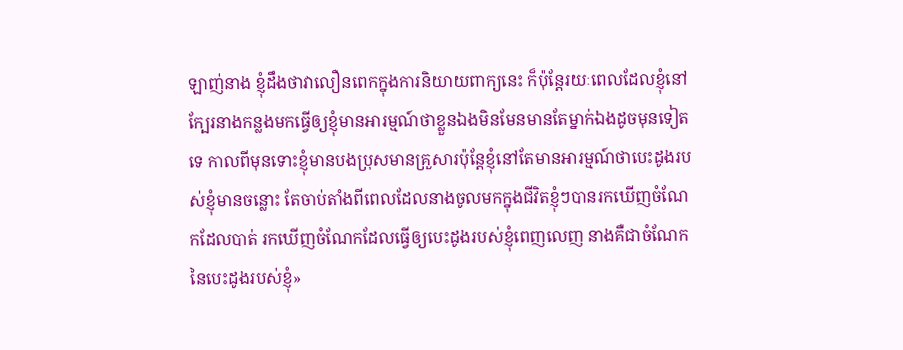ឡាញ់នាង ខ្ញុំដឹងថាវាលឿនពេកក្នុងការនិយាយពាក្យនេះ ក៏ប៉ុន្តែរយៈពេលដែលខ្ញុំនៅក្បែរនាងកន្លងមកធ្វើឲ្យខ្ញុំមានអារម្មណ៍ថាខ្លួនឯងមិនមែនមានតែម្នាក់ឯងដូចមុនទៀតទេ កាលពីមុនទោះខ្ញុំមានបងប្រុសមានគ្រួសារប៉ុន្តែខ្ញុំនៅតែមានអារម្មណ៍ថាបេះដូងរបស់ខ្ញុំមានចន្លោះ តែចាប់តាំងពីពេលដែលនាងចូលមកក្នុងជីវិតខ្ញុំៗបានរកឃើញចំណែកដែលបាត់ រកឃើញចំណែកដែលធ្វើឲ្យបេះដូងរបស់ខ្ញុំពេញលេញ នាងគឺជាចំណែកនៃបេះដូងរបស់ខ្ញុំ»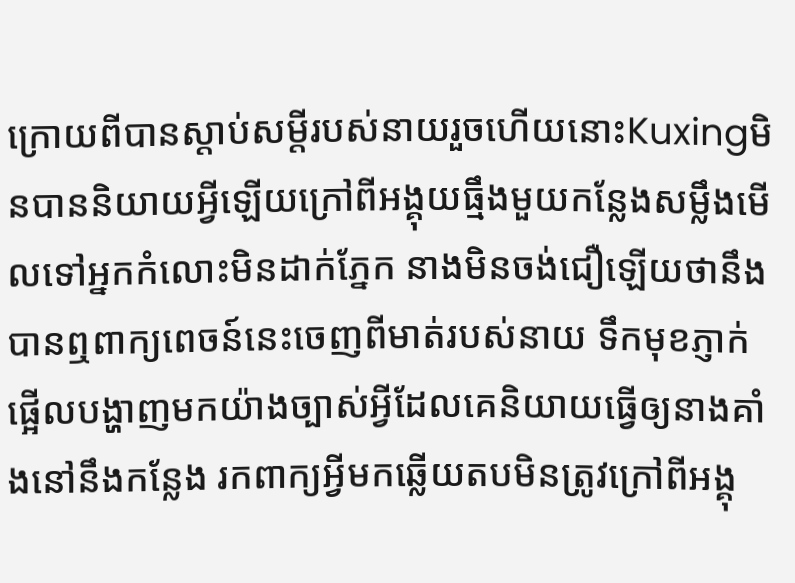ក្រោយពីបានស្តាប់សម្តីរបស់នាយរួចហើយនោះKuxingមិនបាននិយាយអ្វីឡើយក្រៅពីអង្គុយធ្មឹងមួយកន្លែងសម្លឹងមើលទៅអ្នកកំលោះមិនដាក់ភ្នែក នាងមិនចង់ជឿឡើយថានឹងបានឮពាក្យពេចន៍នេះចេញពីមាត់របស់នាយ ទឹកមុខភ្ញាក់ផ្អើលបង្ហាញមកយ៉ាងច្បាស់អ្វីដែលគេនិយាយធ្វើឲ្យនាងគាំងនៅនឹងកន្លែង រកពាក្យអ្វីមកឆ្លើយតបមិនត្រូវក្រៅពីអង្គុ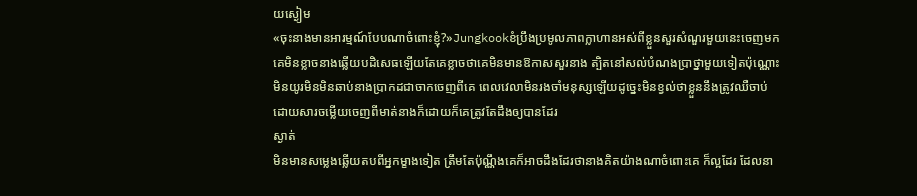យស្ងៀម
«ចុះនាងមានអារម្មណ៍បែបណាចំពោះខ្ញុំ?»Jungkookខំប្រឹងប្រមូលភាពក្លាហានអស់ពីខ្លួនសួរសំណួរមួយនេះចេញមក គេមិនខ្លាចនាងឆ្លើយបដិសេធឡើយតែគេខ្លាចថាគេមិនមានឱកាសសួរនាង ត្បិតនៅសល់បំណងប្រាថ្នាមួយទៀតប៉ុណ្ណោះ មិនយូរមិនមិនឆាប់នាងប្រាកដជាចាកចេញពីគេ ពេលវេលាមិនរងចាំមនុស្សឡើយដូច្នេះមិនខ្វល់ថាខ្លួននឹងត្រូវឈឺចាប់ដោយសារចម្លើយចេញពីមាត់នាងក៏ដោយក៏គេត្រូវតែដឹងឲ្យបានដែរ
ស្ងាត់
មិនមានសម្លេងឆ្លើយតបពីអ្នកម្ខាងទៀត ត្រឹមតែប៉ុណ្ណឹងគេក៏អាចដឹងដែរថានាងគិតយ៉ាងណាចំពោះគេ ក៏ល្អដែរ ដែលនា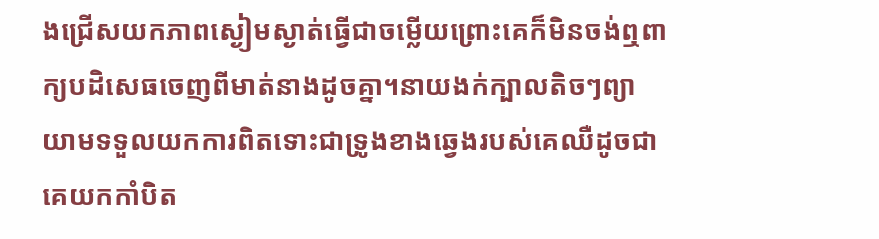ងជ្រើសយកភាពស្ងៀមស្ងាត់ធ្វើជាចម្លើយព្រោះគេក៏មិនចង់ឮពាក្យបដិសេធចេញពីមាត់នាងដូចគ្នា។នាយងក់ក្បាលតិចៗព្យាយាមទទួលយកការពិតទោះជាទ្រូងខាងឆ្វេងរបស់គេឈឺដូចជាគេយកកាំបិត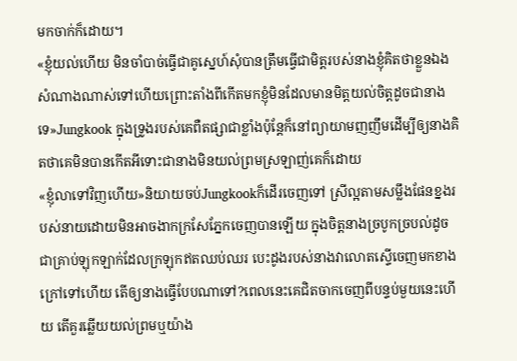មកចាក់ក៏ដោយ។
«ខ្ញុំយល់ហើយ មិនចាំបាច់ធ្វើជាគូស្នេហ៍សុំបានត្រឹមធ្វើជាមិត្តរបស់នាងខ្ញុំគិតថាខ្លួនឯងសំណាងណាស់ទៅហើយព្រោះតាំងពីកើតមកខ្ញុំមិនដែលមានមិត្តយល់ចិត្តដូចជានាងទេ»Jungkook ក្នុងទ្រូងរបស់គេពឺតផ្សាជាខ្លាំងប៉ុន្តែក៏នៅព្យាយាមញញឹមដើម្បីឲ្យនាងគិតថាគេមិនបានកើតអីទោះជានាងមិនយល់ព្រមស្រឡាញ់គេក៏ដោយ
«ខ្ញុំលាទៅវិញហើយ»និយាយចប់Jungkookក៏ដើរចេញទៅ ស្រីល្អតាមសម្លឹងផែនខ្នងរបស់នាយដោយមិនអាចងាកក្រសែភ្នែកចេញបានឡើយ ក្នុងចិត្តនាងច្របូកច្របល់ដូចជាគ្រាប់ឡុកឡាក់ដែលក្រឡុកឥតឈប់ឈរ បេះដូងរបស់នាងវាលោតស្ទើចេញមកខាងក្រៅទៅហើយ តើឲ្យនាងធ្វើបែបណាទៅ?ពេលនេះគេជិតចាកចេញពីបន្ទប់មួយនេះហើយ តើគួរឆ្លើយយល់ព្រមឬយ៉ាង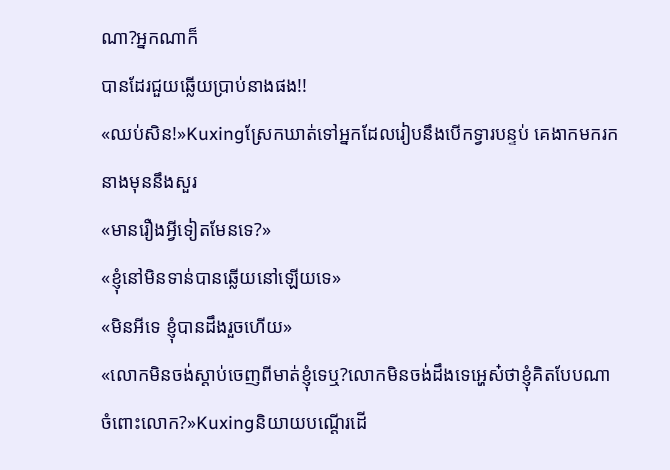ណា?អ្នកណាក៏
បានដែរជួយឆ្លើយប្រាប់នាងផង!!
«ឈប់សិន!»Kuxingស្រែកឃាត់ទៅអ្នកដែលរៀបនឹងបើកទ្វារបន្ទប់ គេងាកមករកនាងមុននឹងសួរ
«មានរឿងអ្វីទៀតមែនទេ?»
«ខ្ញុំនៅមិនទាន់បានឆ្លើយនៅឡើយទេ»
«មិនអីទេ ខ្ញុំបានដឹងរួចហើយ»
«លោកមិនចង់ស្តាប់ចេញពីមាត់ខ្ញុំទេឬ?លោកមិនចង់ដឹងទេអ្ហេស៎ថាខ្ញុំគិតបែបណាចំពោះលោក?»Kuxingនិយាយបណ្តើរដើ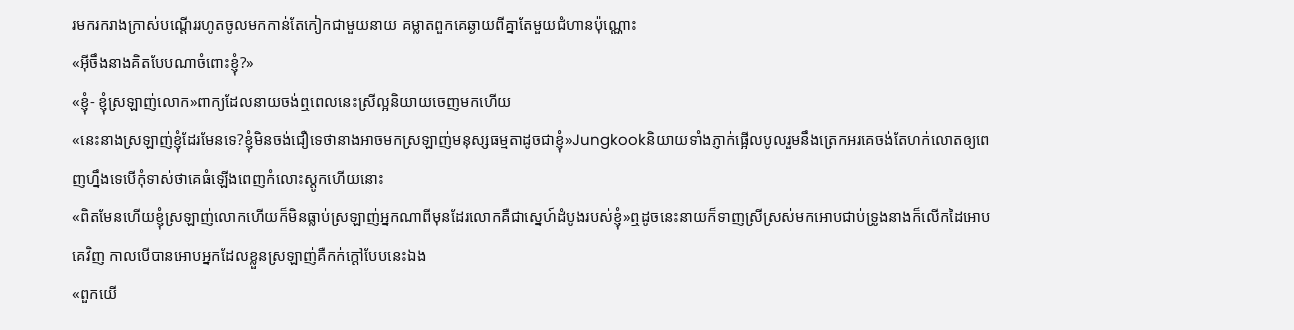រមករករាងក្រាស់បណ្តើររហូតចូលមកកាន់តែកៀកជាមួយនាយ គម្លាតពួកគេឆ្ងាយពីគ្នាតែមួយជំហានប៉ុណ្ណោះ
«អ៊ីចឹងនាងគិតបែបណាចំពោះខ្ញុំ?»
«ខ្ញុំ- ខ្ញុំស្រឡាញ់លោក»ពាក្យដែលនាយចង់ឮពេលនេះស្រីល្អនិយាយចេញមកហើយ
«នេះនាងស្រឡាញ់ខ្ញុំដែរមែនទេ?ខ្ញុំមិនចង់ជឿទេថានាងអាចមកស្រឡាញ់មនុស្សធម្មតាដូចជាខ្ញុំ»Jungkookនិយាយទាំងភ្ញាក់ផ្អើលបូលរួមនឹងត្រេកអរគេចង់តែហក់លោតឲ្យពេញហ្នឹងទេបើកុំទាស់ថាគេធំឡើងពេញកំលោះស្តូកហើយនោះ
«ពិតមែនហើយខ្ញុំស្រឡាញ់លោកហើយក៏មិនធ្លាប់ស្រឡាញ់អ្នកណាពីមុនដែរលោកគឺជាស្នេហ៍ដំបូងរបស់ខ្ញុំ»ឮដូចនេះនាយក៏ទាញស្រីស្រស់មកអោបជាប់ទ្រូងនាងក៏លើកដៃអោបគេវិញ កាលបើបានអោបអ្នកដែលខ្លួនស្រឡាញ់គឺកក់ក្តៅបែបនេះឯង
«ពួកយើ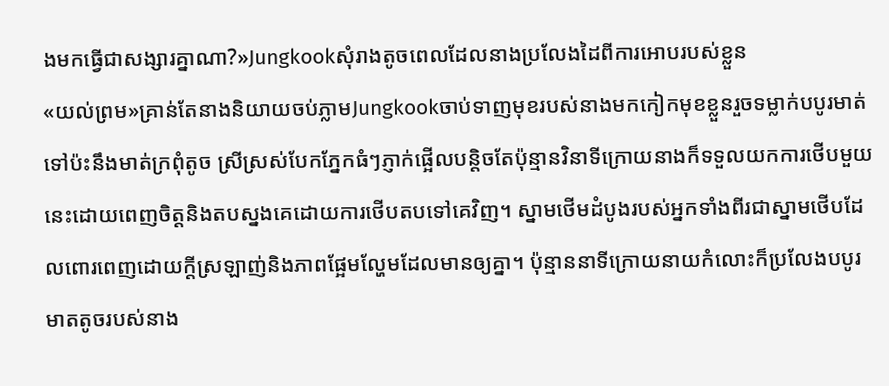ងមកធ្វើជាសង្សារគ្នាណា?»Jungkookសុំរាងតូចពេលដែលនាងប្រលែងដៃពីការអោបរបស់ខ្លួន
«យល់ព្រម»គ្រាន់តែនាងនិយាយចប់ភ្លាមJungkookចាប់ទាញមុខរបស់នាងមកកៀកមុខខ្លួនរួចទម្លាក់បបូរមាត់ទៅប៉ះនឹងមាត់ក្រពុំតូច ស្រីស្រស់បែកភ្នែកធំៗភ្ញាក់ផ្អើលបន្តិចតែប៉ុន្មានវិនាទីក្រោយនាងក៏ទទួលយកការថើបមួយនេះដោយពេញចិត្តនិងតបស្នងគេដោយការថើបតបទៅគេវិញ។ ស្នាមថើមដំបូងរបស់អ្នកទាំងពីរជាស្នាមថើបដែលពោរពេញដោយក្តីស្រឡាញ់និងភាពផ្អែមល្ហែមដែលមានឲ្យគ្នា។ ប៉ុន្មាននាទីក្រោយនាយកំលោះក៏ប្រលែងបបូរមាតតូចរបស់នាង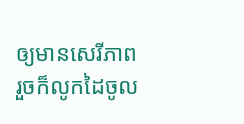ឲ្យមានសេរីភាព រួចក៏លូកដៃចូល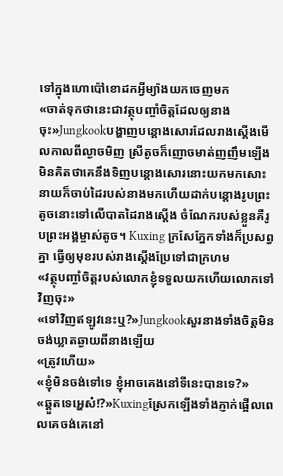ទៅក្នុងហោប៉ៅខោដកអ្វីម្យ៉ាងយកចេញមក
«ចាត់ទុកថានេះជាវត្ថុបញ្ចាំចិត្តដែលឲ្យនាងចុះ»Jungkookបង្ហាញបន្តោងសោរដែលរាងស្តើងមើលកាលពីល្ងាចមិញ ស្រីតូចក៏ញោចមាត់ញញឹមឡើងមិនគិតថាគេនឹងទិញបន្តោងសោរនោះយកមកសោះ នាយក៏ចាប់ដៃរបស់នាងមកហើយដាក់បន្តោងរូបព្រះតូចនោះទៅលើបាតដៃរាងស្តើង ចំណែករបស់ខ្លួនគឺរូបព្រះអង្គម្ចាស់តូច។ Kuxing ក្រសែភ្នែកទាំងក៏ប្រសព្វគ្នា ធ្វើឲ្យមុខរបស់រាងស្តើងប្រែទៅជាក្រហម
«វត្ថុបញ្ចាំចិត្តរបស់លោកខ្ញុំទទួលយកហើយលោកទៅវិញចុះ»
«ទៅវិញឥឡូវនេះឬ?»Jungkookសួរនាងទាំងចិត្តមិនចង់ឃ្លាតឆ្ងាយពីនាងឡើយ
«ត្រូវហើយ»
«ខ្ញុំមិនចង់ទៅទេ ខ្ញុំអាចគេងនៅទីនេះបានទេ?»
«ឆ្គួតទេអ្ហេស៎!?»Kuxingស្រែកឡើងទាំងភ្ញាក់ផ្អើលពេលគេចង់គេនៅ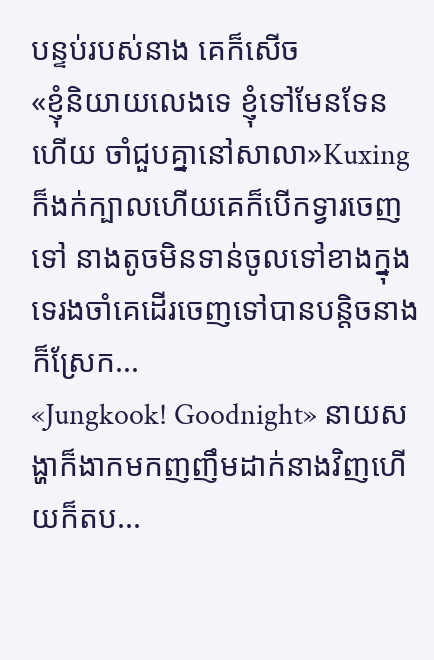បន្ទប់របស់នាង គេក៏សើច
«ខ្ញុំនិយាយលេងទេ ខ្ញុំទៅមែនទែនហើយ ចាំជួបគ្នានៅសាលា»Kuxingក៏ងក់ក្បាលហើយគេក៏បើកទ្វារចេញទៅ នាងតូចមិនទាន់ចូលទៅខាងក្នុងទេរងចាំគេដើរចេញទៅបានបន្តិចនាងក៏ស្រែក...
«Jungkook! Goodnight» នាយសង្ហាក៏ងាកមកញញឹមដាក់នាងវិញហើយក៏តប...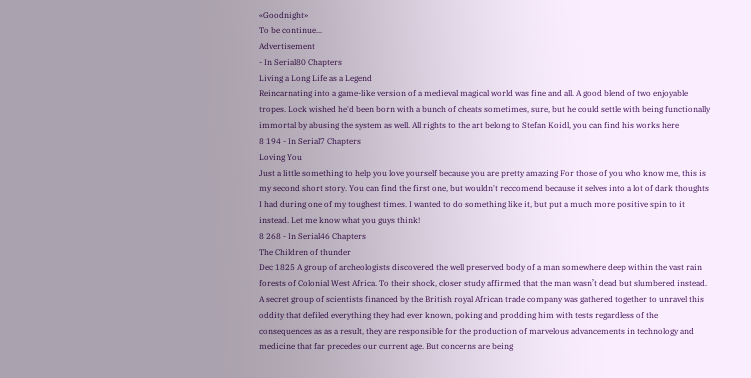«Goodnight»
To be continue...
Advertisement
- In Serial80 Chapters
Living a Long Life as a Legend
Reincarnating into a game-like version of a medieval magical world was fine and all. A good blend of two enjoyable tropes. Lock wished he'd been born with a bunch of cheats sometimes, sure, but he could settle with being functionally immortal by abusing the system as well. All rights to the art belong to Stefan Koidl, you can find his works here
8 194 - In Serial7 Chapters
Loving You
Just a little something to help you love yourself because you are pretty amazing For those of you who know me, this is my second short story. You can find the first one, but wouldn't reccomend because it selves into a lot of dark thoughts I had during one of my toughest times. I wanted to do something like it, but put a much more positive spin to it instead. Let me know what you guys think!
8 268 - In Serial46 Chapters
The Children of thunder
Dec 1825 A group of archeologists discovered the well preserved body of a man somewhere deep within the vast rain forests of Colonial West Africa. To their shock, closer study affirmed that the man wasn’t dead but slumbered instead. A secret group of scientists financed by the British royal African trade company was gathered together to unravel this oddity that defiled everything they had ever known, poking and prodding him with tests regardless of the consequences as as a result, they are responsible for the production of marvelous advancements in technology and medicine that far precedes our current age. But concerns are being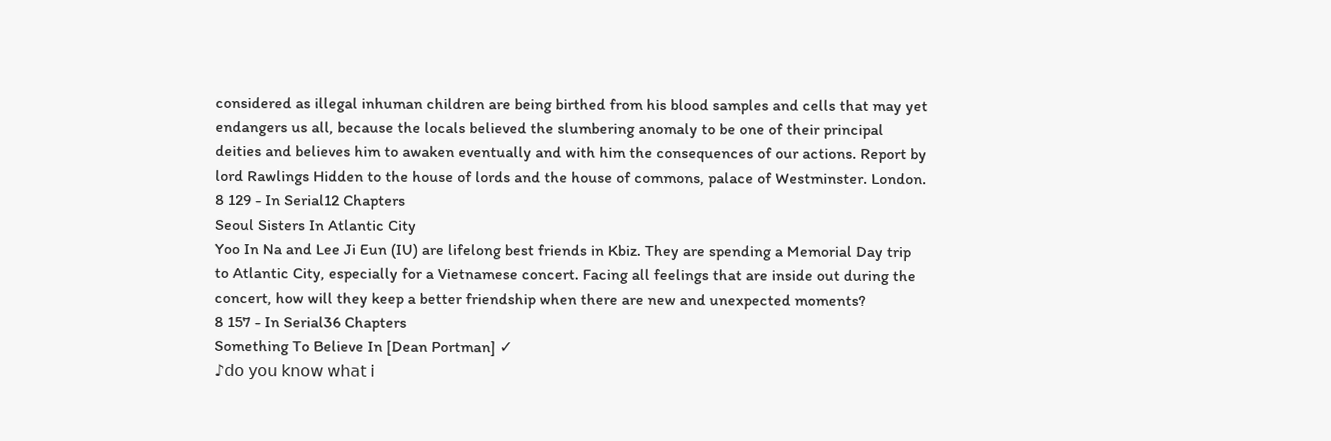considered as illegal inhuman children are being birthed from his blood samples and cells that may yet endangers us all, because the locals believed the slumbering anomaly to be one of their principal deities and believes him to awaken eventually and with him the consequences of our actions. Report by lord Rawlings Hidden to the house of lords and the house of commons, palace of Westminster. London.
8 129 - In Serial12 Chapters
Seoul Sisters In Atlantic City
Yoo In Na and Lee Ji Eun (IU) are lifelong best friends in Kbiz. They are spending a Memorial Day trip to Atlantic City, especially for a Vietnamese concert. Facing all feelings that are inside out during the concert, how will they keep a better friendship when there are new and unexpected moments?
8 157 - In Serial36 Chapters
Something To Believe In [Dean Portman] ✓
♪𝖽𝗈 𝗒𝗈𝗎 𝗄𝗇𝗈𝗐 𝗐𝗁𝖺𝗍 𝗂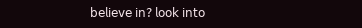𝖻𝖾𝗅𝗂𝖾𝗏𝖾 𝗂𝗇? 𝗅𝗈𝗈𝗄 𝗂𝗇𝗍𝗈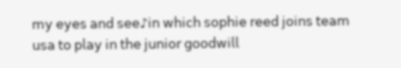𝗆𝗒 𝖾𝗒𝖾𝗌 𝖺𝗇𝖽 𝗌𝖾𝖾♪𝗂𝗇 𝗐𝗁𝗂𝖼𝗁 𝗌𝗈𝗉𝗁𝗂𝖾 𝗋𝖾𝖾𝖽 𝗃𝗈𝗂𝗇𝗌 𝗍𝖾𝖺𝗆 𝗎𝗌𝖺 𝗍𝗈 𝗉𝗅𝖺𝗒 𝗂𝗇 𝗍𝗁𝖾 𝗃𝗎𝗇𝗂𝗈𝗋 𝗀𝗈𝗈𝖽𝗐𝗂𝗅𝗅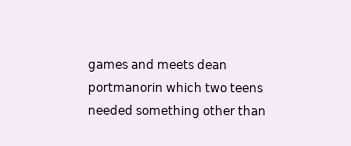𝗀𝖺𝗆𝖾𝗌 𝖺𝗇𝖽 𝗆𝖾𝖾𝗍𝗌 𝖽𝖾𝖺𝗇 𝗉𝗈𝗋𝗍𝗆𝖺𝗇𝗈𝗋𝗂𝗇 𝗐𝗁𝗂𝖼𝗁 𝗍𝗐𝗈 𝗍𝖾𝖾𝗇𝗌 𝗇𝖾𝖾𝖽𝖾𝖽 𝗌𝗈𝗆𝖾𝗍𝗁𝗂𝗇𝗀 𝗈𝗍𝗁𝖾𝗋 𝗍𝗁𝖺𝗇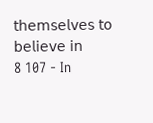𝗍𝗁𝖾𝗆𝗌𝖾𝗅𝗏𝖾𝗌 𝗍𝗈 𝖻𝖾𝗅𝗂𝖾𝗏𝖾 𝗂𝗇
8 107 - In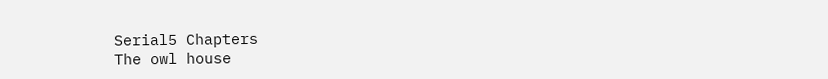Serial5 Chapters
The owl house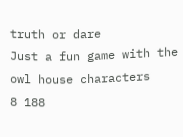truth or dare
Just a fun game with the owl house characters
8 188